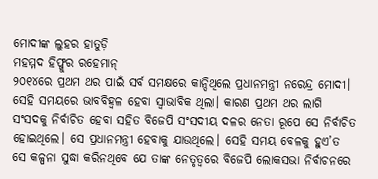ମୋଦୀଙ୍କ ଲୁହର ହାତୁଡ଼ି
ମହମ୍ମଦ ହିଫ୍ଜୁର ରହେମାନ୍
୨୦୧୪ରେ ପ୍ରଥମ ଥର ପାଇଁ ସର୍ବ ସମକ୍ଷରେ କାନ୍ଦିଥିଲେ ପ୍ରଧାନମନ୍ତ୍ରୀ ନରେନ୍ଦ୍ର ମୋଦୀ। ସେହି ସମୟରେ ଭାବବିହ୍ବଳ ହେବା ସ୍ବାଭାବିକ ଥିଲା। କାରଣ ପ୍ରଥମ ଥର ଲାଗି ସଂସଦକୁ ନିର୍ବାଚିତ ହେବା ସହିତ ବିଜେପି ସଂସଦୀୟ ଦଳର ନେତା ରୂପେ ସେ ନିର୍ବାଚିତ ହୋଇଥିଲେ। ସେ ପ୍ରଧାନମନ୍ତ୍ରୀ ହେବାକୁ ଯାଉଥିଲେ। ସେହି ସମୟ ବେଳକୁ ହୁଏ’ତ ସେ କଳ୍ପନା ସୁଦ୍ଧା କରିନଥିବେ ଯେ ତାଙ୍କ ନେତୃତ୍ବରେ ବିଜେପି ଲୋକସଭା ନିର୍ବାଚନରେ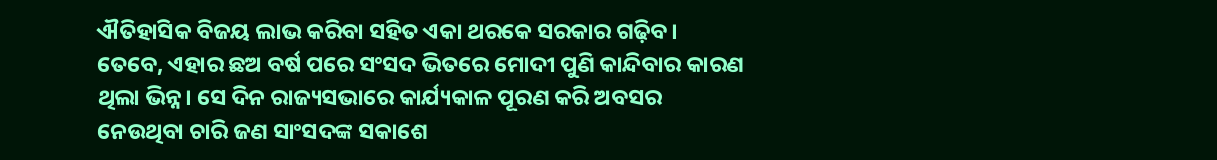ଐତିହାସିକ ବିଜୟ ଲାଭ କରିବା ସହିତ ଏକା ଥରକେ ସରକାର ଗଢ଼ିବ। ତେବେ, ଏହାର ଛଅ ବର୍ଷ ପରେ ସଂସଦ ଭିତରେ ମୋଦୀ ପୁଣି କାନ୍ଦିବାର କାରଣ ଥିଲା ଭିନ୍ନ। ସେ ଦିନ ରାଜ୍ୟସଭାରେ କାର୍ଯ୍ୟକାଳ ପୂରଣ କରି ଅବସର ନେଉଥିବା ଚାରି ଜଣ ସାଂସଦଙ୍କ ସକାଶେ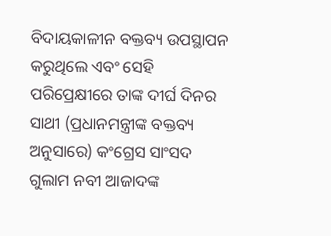ବିଦାୟକାଳୀନ ବକ୍ତବ୍ୟ ଉପସ୍ଥାପନ କରୁଥିଲେ ଏବଂ ସେହି ପରିପ୍ରେକ୍ଷୀରେ ତାଙ୍କ ଦୀର୍ଘ ଦିନର ସାଥୀ (ପ୍ରଧାନମନ୍ତ୍ରୀଙ୍କ ବକ୍ତବ୍ୟ ଅନୁସାରେ) କଂଗ୍ରେସ ସାଂସଦ ଗୁଲାମ ନବୀ ଆଜାଦଙ୍କ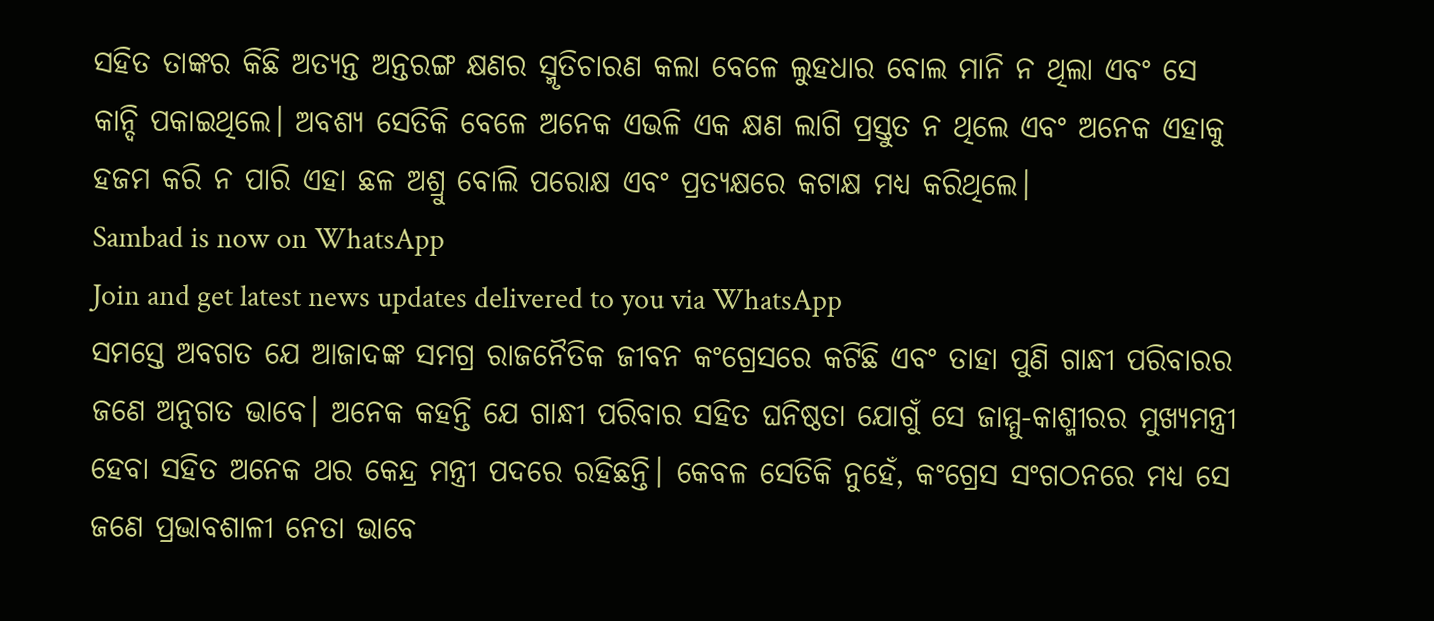ସହିତ ତାଙ୍କର କିଛି ଅତ୍ୟନ୍ତ ଅନ୍ତରଙ୍ଗ କ୍ଷଣର ସ୍ମୃତିଚାରଣ କଲା ବେଳେ ଲୁହଧାର ବୋଲ ମାନି ନ ଥିଲା ଏବଂ ସେ କାନ୍ଦି ପକାଇଥିଲେ। ଅବଶ୍ୟ ସେତିକି ବେଳେ ଅନେକ ଏଭଳି ଏକ କ୍ଷଣ ଲାଗି ପ୍ରସ୍ତୁତ ନ ଥିଲେ ଏବଂ ଅନେକ ଏହାକୁ ହଜମ କରି ନ ପାରି ଏହା ଛଳ ଅଶ୍ରୁ ବୋଲି ପରୋକ୍ଷ ଏବଂ ପ୍ରତ୍ୟକ୍ଷରେ କଟାକ୍ଷ ମଧ୍ୟ କରିଥିଲେ।
Sambad is now on WhatsApp
Join and get latest news updates delivered to you via WhatsApp
ସମସ୍ତେ ଅବଗତ ଯେ ଆଜାଦଙ୍କ ସମଗ୍ର ରାଜନୈତିକ ଜୀବନ କଂଗ୍ରେସରେ କଟିଛି ଏବଂ ତାହା ପୁଣି ଗାନ୍ଧୀ ପରିବାରର ଜଣେ ଅନୁଗତ ଭାବେ। ଅନେକ କହନ୍ତି ଯେ ଗାନ୍ଧୀ ପରିବାର ସହିତ ଘନିଷ୍ଠତା ଯୋଗୁଁ ସେ ଜାମ୍ମୁ-କାଶ୍ମୀରର ମୁଖ୍ୟମନ୍ତ୍ରୀ ହେବା ସହିତ ଅନେକ ଥର କେନ୍ଦ୍ର ମନ୍ତ୍ରୀ ପଦରେ ରହିଛନ୍ତି। କେବଳ ସେତିକି ନୁହେଁ, କଂଗ୍ରେସ ସଂଗଠନରେ ମଧ୍ୟ ସେ ଜଣେ ପ୍ରଭାବଶାଳୀ ନେତା ଭାବେ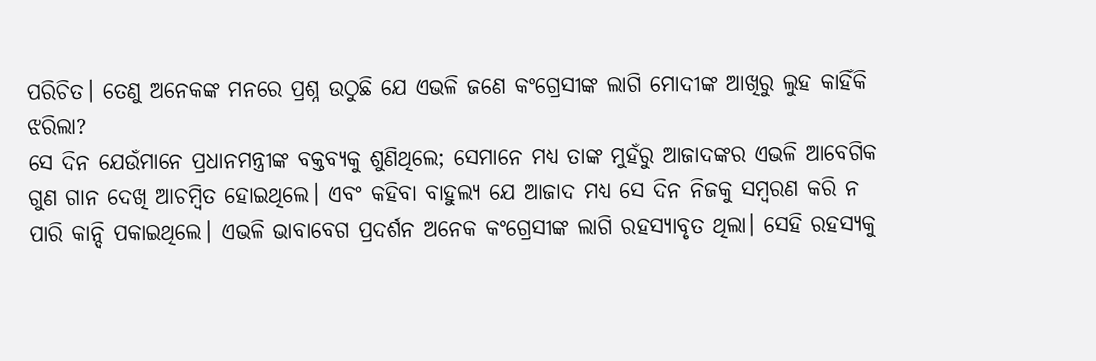ପରିଚିତ। ତେଣୁ ଅନେକଙ୍କ ମନରେ ପ୍ରଶ୍ନ ଉଠୁଛି ଯେ ଏଭଳି ଜଣେ କଂଗ୍ରେସୀଙ୍କ ଲାଗି ମୋଦୀଙ୍କ ଆଖିରୁ ଲୁହ କାହିଁକି ଝରିଲା?
ସେ ଦିନ ଯେଉଁମାନେ ପ୍ରଧାନମନ୍ତ୍ରୀଙ୍କ ବକ୍ତବ୍ୟକୁ ଶୁଣିଥିଲେ; ସେମାନେ ମଧ୍ୟ ତାଙ୍କ ମୁହଁରୁ ଆଜାଦଙ୍କର ଏଭଳି ଆବେଗିକ ଗୁଣ ଗାନ ଦେଖି ଆଚମ୍ବିତ ହୋଇଥିଲେ। ଏବଂ କହିବା ବାହୁଲ୍ୟ ଯେ ଆଜାଦ ମଧ୍ୟ ସେ ଦିନ ନିଜକୁ ସମ୍ବରଣ କରି ନ ପାରି କାନ୍ଦି ପକାଇଥିଲେ। ଏଭଳି ଭାବାବେଗ ପ୍ରଦର୍ଶନ ଅନେକ କଂଗ୍ରେସୀଙ୍କ ଲାଗି ରହସ୍ୟାବୃତ ଥିଲା। ସେହି ରହସ୍ୟକୁ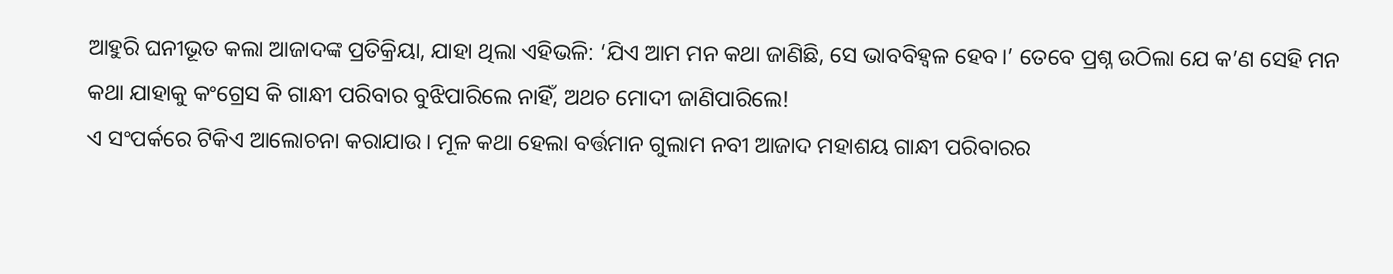ଆହୁରି ଘନୀଭୂତ କଲା ଆଜାଦଙ୍କ ପ୍ରତିକ୍ରିୟା, ଯାହା ଥିଲା ଏହିଭଳି: ‘ଯିଏ ଆମ ମନ କଥା ଜାଣିଛି, ସେ ଭାବବିହ୍ବଳ ହେବ।’ ତେବେ ପ୍ରଶ୍ନ ଉଠିଲା ଯେ କ’ଣ ସେହି ମନ କଥା ଯାହାକୁ କଂଗ୍ରେସ କି ଗାନ୍ଧୀ ପରିବାର ବୁଝିପାରିଲେ ନାହିଁ, ଅଥଚ ମୋଦୀ ଜାଣିପାରିଲେ!
ଏ ସଂପର୍କରେ ଟିକିଏ ଆଲୋଚନା କରାଯାଉ। ମୂଳ କଥା ହେଲା ବର୍ତ୍ତମାନ ଗୁଲାମ ନବୀ ଆଜାଦ ମହାଶୟ ଗାନ୍ଧୀ ପରିବାରର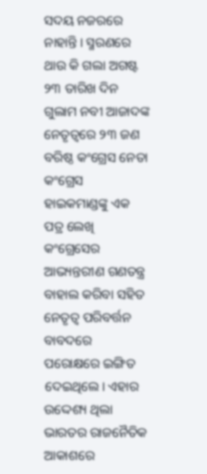ସଦୟ ନଜରରେ ନାହାନ୍ତି। ସ୍ମରଣରେ ଥାଉ କି ଗଲା ଅଗଷ୍ଟ ୨୩ ତାରିଖ ଦିନ ଗୁଲାମ ନବୀ ଆଜାଦଙ୍କ ନେତୃତ୍ବରେ ୨୩ ଜଣ ବରିଷ୍ଠ କଂଗ୍ରେସ ନେତା କଂଗ୍ରେସ ହାଇକମାଣ୍ଡଙ୍କୁ ଏକ ପତ୍ର ଲେଖି କଂଗ୍ରେସେର ଆଭ୍ୟନ୍ତରୀଣ ଗଣତନ୍ତ୍ର ବାହାଲ କରିବା ସହିତ ନେତୃତ୍ବ ପରିବର୍ତ୍ତନ ବାବଦରେ ପରୋକ୍ଷରେ ଇଙ୍ଗିତ ଦେଇଥିଲେ। ଏହାର ଉଦ୍ଦେଶ୍ୟ ଥିଲା ଭାରତର ରାଜନୈତିକ ଆକାଶରେ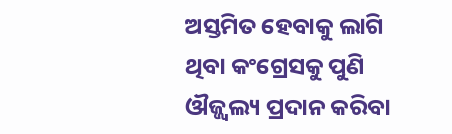ଅସ୍ତମିତ ହେବାକୁ ଲାଗି ଥିବା କଂଗ୍ରେସକୁ ପୁଣି ଔଜ୍ଜ୍ବଲ୍ୟ ପ୍ରଦାନ କରିବା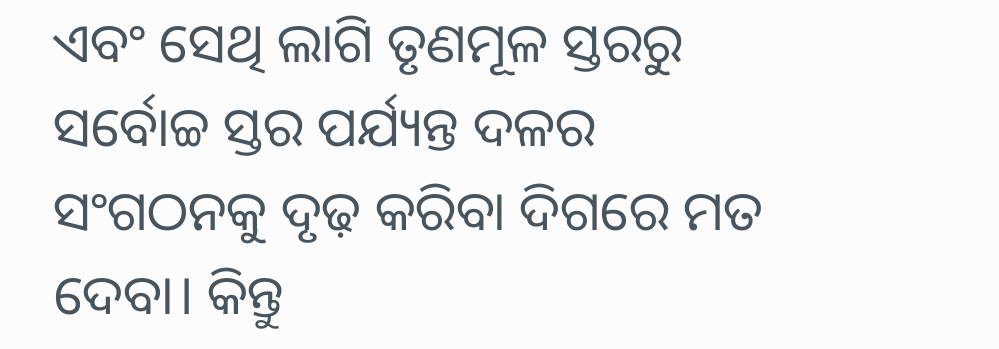ଏବଂ ସେଥି ଲାଗି ତୃଣମୂଳ ସ୍ତରରୁ ସର୍ବୋଚ୍ଚ ସ୍ତର ପର୍ଯ୍ୟନ୍ତ ଦଳର ସଂଗଠନକୁ ଦୃଢ଼ କରିବା ଦିଗରେ ମତ ଦେବା। କିନ୍ତୁ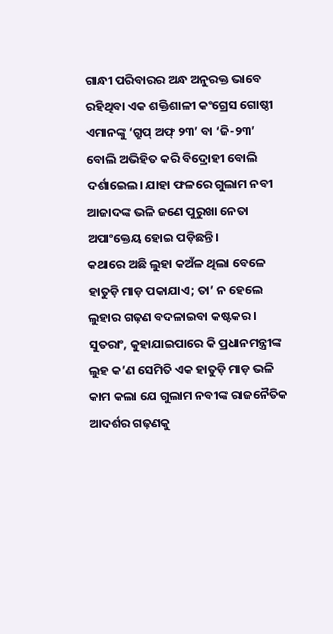ଗାନ୍ଧୀ ପରିବାରର ଅନ୍ଧ ଅନୁରକ୍ତ ଭାବେ ରହିଥିବା ଏକ ଶକ୍ତିଶାଳୀ କଂଗ୍ରେସ ଗୋଷ୍ଠୀ ଏମାନଙ୍କୁ ‘ଗ୍ରୁପ୍ ଅଫ୍ ୨୩’ ବା ‘ଜି-୨୩’ ବୋଲି ଅଭିହିତ କରି ବିଦ୍ରୋହୀ ବୋଲି ଦର୍ଶାଇେଲ। ଯାହା ଫଳରେ ଗୁଲାମ ନବୀ ଆଜାଦଙ୍କ ଭଳି ଜଣେ ପୁରୁଖା ନେତା ଅପାଂକ୍ତେୟ ହୋଇ ପଡ଼ିଛନ୍ତି।
କଥାରେ ଅଛି ଲୁହା କଅଁଳ ଥିଲା ବେଳେ ହାତୁଡ଼ି ମାଡ଼ ପକାଯାଏ; ତା’ ନ ହେଲେ ଲୁହାର ଗଢ଼ଣ ବଦଳାଇବା କଷ୍ଟକର। ସୁତରାଂ, କୁହାଯାଇପାରେ କି ପ୍ରଧାନମନ୍ତ୍ରୀଙ୍କ ଲୁହ କ’ଣ ସେମିତି ଏକ ହାତୁଡ଼ି ମାଡ଼ ଭଳି କାମ କଲା ଯେ ଗୁଲାମ ନବୀଙ୍କ ରାଜନୈତିକ ଆଦର୍ଶର ଗଢ଼ଣକୁ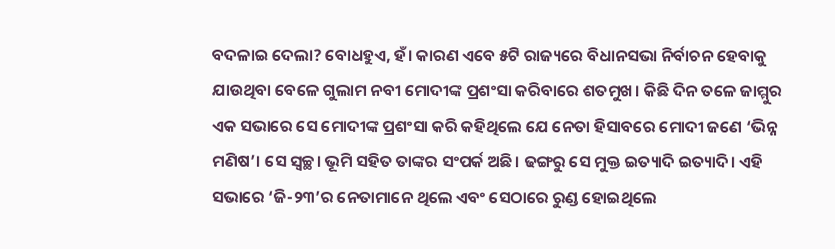ବଦଳାଇ ଦେଲା? ବୋଧହୁଏ, ହଁ। କାରଣ ଏବେ ୫ଟି ରାଜ୍ୟରେ ବିଧାନସଭା ନିର୍ବାଚନ ହେବାକୁ ଯାଉଥିବା ବେଳେ ଗୁଲାମ ନବୀ ମୋଦୀଙ୍କ ପ୍ରଶଂସା କରିବାରେ ଶତମୁଖ। କିଛି ଦିନ ତଳେ ଜାମ୍ମୁର ଏକ ସଭାରେ ସେ ମୋଦୀଙ୍କ ପ୍ରଶଂସା କରି କହିଥିଲେ ଯେ ନେତା ହିସାବରେ ମୋଦୀ ଜଣେ ‘ଭିନ୍ନ ମଣିଷ’। ସେ ସ୍ବଚ୍ଛ। ଭୂମି ସହିତ ତାଙ୍କର ସଂପର୍କ ଅଛି। ଢଙ୍ଗରୁ ସେ ମୁକ୍ତ ଇତ୍ୟାଦି ଇତ୍ୟାଦି। ଏହି ସଭାରେ ‘ଜି-୨୩’ର ନେତାମାନେ ଥିଲେ ଏବଂ ସେଠାରେ ରୁଣ୍ଡ ହୋଇଥିଲେ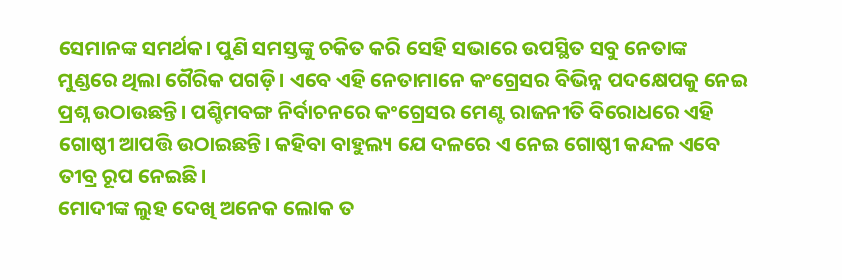ସେମାନଙ୍କ ସମର୍ଥକ। ପୁଣି ସମସ୍ତଙ୍କୁ ଚକିତ କରି ସେହି ସଭାରେ ଉପସ୍ଥିତ ସବୁ ନେତାଙ୍କ ମୁଣ୍ଡରେ ଥିଲା ଗୈରିକ ପଗଡ଼ି। ଏବେ ଏହି ନେତାମାନେ କଂଗ୍ରେସର ବିଭିନ୍ନ ପଦକ୍ଷେପକୁ ନେଇ ପ୍ରଶ୍ନ ଉଠାଉଛନ୍ତି। ପଶ୍ଚିମବଙ୍ଗ ନିର୍ବାଚନରେ କଂଗ୍ରେସର ମେଣ୍ଟ ରାଜନୀତି ବିରୋଧରେ ଏହି ଗୋଷ୍ଠୀ ଆପତ୍ତି ଉଠାଇଛନ୍ତି। କହିବା ବାହୁଲ୍ୟ ଯେ ଦଳରେ ଏ ନେଇ ଗୋଷ୍ଠୀ କନ୍ଦଳ ଏବେ ତୀବ୍ର ରୂପ ନେଇଛି।
ମୋଦୀଙ୍କ ଲୁହ ଦେଖି ଅନେକ ଲୋକ ତ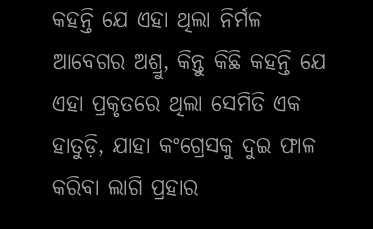କହନ୍ତି ଯେ ଏହା ଥିଲା ନିର୍ମଳ ଆବେଗର ଅଶ୍ରୁ, କିନ୍ତୁ କିଛି କହନ୍ତି ଯେ ଏହା ପ୍ରକୃତରେ ଥିଲା ସେମିତି ଏକ ହାତୁଡ଼ି, ଯାହା କଂଗ୍ରେସକୁ ଦୁଇ ଫାଳ କରିବା ଲାଗି ପ୍ରହାର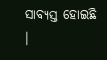ସାବ୍ୟସ୍ତ ହୋଇଛି ।